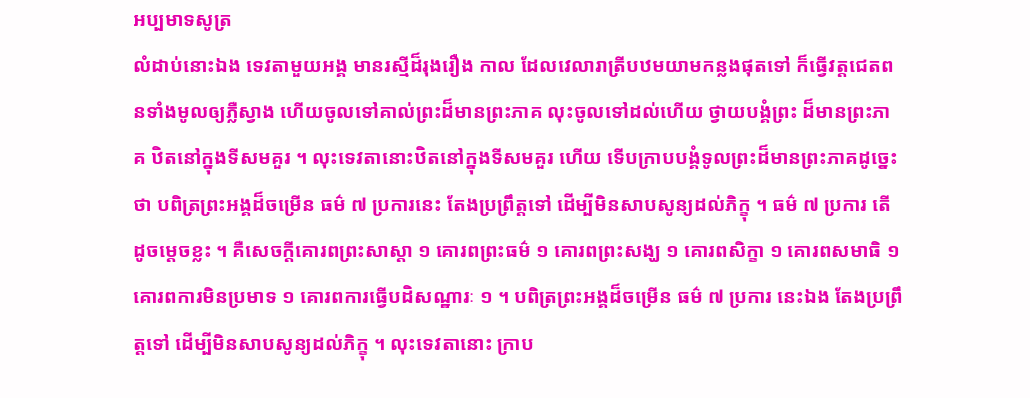អប្បមាទសូត្រ
លំដាប់នោះឯង ទេវតាមួយអង្គ មានរស្មីដ៏រុងរឿង កាល ដែលវេលារាត្រីបឋមយាមកន្លងផុតទៅ ក៏ធ្វើវត្តជេតពនទាំងមូលឲ្យភ្លឺស្វាង ហើយចូលទៅគាល់ព្រះដ៏មានព្រះភាគ លុះចូលទៅដល់ហើយ ថ្វាយបង្គំព្រះ ដ៏មានព្រះភាគ ឋិតនៅក្នុងទីសមគួរ ។ លុះទេវតានោះឋិតនៅក្នុងទីសមគួរ ហើយ ទើបក្រាបបង្គំទូលព្រះដ៏មានព្រះភាគដូច្នេះថា បពិត្រព្រះអង្គដ៏ចម្រើន ធម៌ ៧ ប្រការនេះ តែងប្រព្រឹត្តទៅ ដើម្បីមិនសាបសូន្យដល់ភិក្ខុ ។ ធម៌ ៧ ប្រការ តើដូចម្តេចខ្លះ ។ គឺសេចក្តីគោរពព្រះសាស្តា ១ គោរពព្រះធម៌ ១ គោរពព្រះសង្ឃ ១ គោរពសិក្ខា ១ គោរពសមាធិ ១ គោរពការមិនប្រមាទ ១ គោរពការធ្វើបដិសណ្ឋារៈ ១ ។ បពិត្រព្រះអង្គដ៏ចម្រើន ធម៌ ៧ ប្រការ នេះឯង តែងប្រព្រឹត្តទៅ ដើម្បីមិនសាបសូន្យដល់ភិក្ខុ ។ លុះទេវតានោះ ក្រាប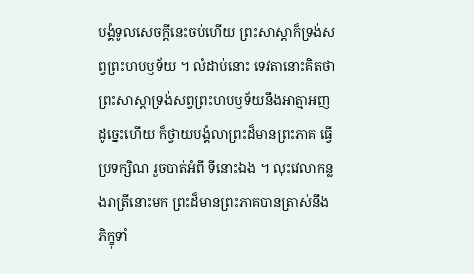បង្គំទូលសេចក្តីនេះចប់ហើយ ព្រះសាស្តាក៏ទ្រង់សព្វព្រះហបឫទ័យ ។ លំដាប់នោះ ទេវតានោះគិតថា ព្រះសាស្តាទ្រង់សព្វព្រះហបឫទ័យនឹងអាត្មាអញ ដូច្នេះហើយ ក៏ថ្វាយបង្គំលាព្រះដ៏មានព្រះភាគ ធ្វើប្រទក្សិណ រួចបាត់អំពី ទីនោះឯង ។ លុះវេលាកន្លងរាត្រីនោះមក ព្រះដ៏មានព្រះភាគបានត្រាស់នឹង ភិក្ខុទាំ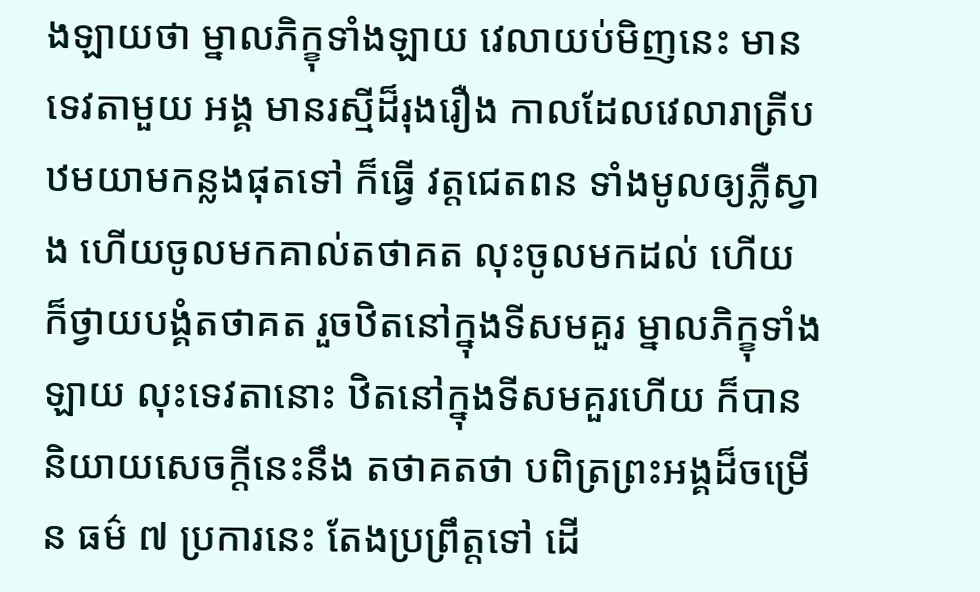ងឡាយថា ម្នាលភិក្ខុទាំងឡាយ វេលាយប់មិញនេះ មានទេវតាមួយ អង្គ មានរស្មីដ៏រុងរឿង កាលដែលវេលារាត្រីបឋមយាមកន្លងផុតទៅ ក៏ធ្វើ វត្តជេតពន ទាំងមូលឲ្យភ្លឺស្វាង ហើយចូលមកគាល់តថាគត លុះចូលមកដល់ ហើយ ក៏ថ្វាយបង្គំតថាគត រួចឋិតនៅក្នុងទីសមគួរ ម្នាលភិក្ខុទាំងឡាយ លុះទេវតានោះ ឋិតនៅក្នុងទីសមគួរហើយ ក៏បាននិយាយសេចក្តីនេះនឹង តថាគតថា បពិត្រព្រះអង្គដ៏ចម្រើន ធម៌ ៧ ប្រការនេះ តែងប្រព្រឹត្តទៅ ដើ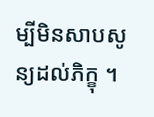ម្បីមិនសាបសូន្យដល់ភិក្ខុ ។